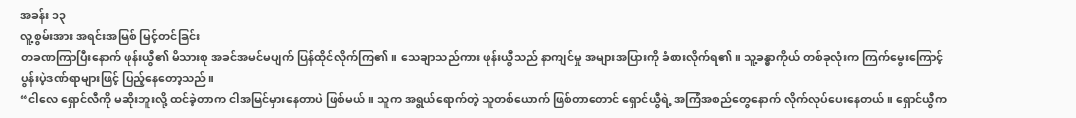အခန်း ၁၃
လူ့စွမ်းအား အရင်းအမြစ် မြင့်တင်ခြင်း
တခဏကြာပြီးနောက် ဖုန်းယွီ၏ မိသားစု အခင်အမင်မပျက် ပြန်ထိုင်လိုက်ကြ၏။ သေချာသည်ကား ဖုန်းယွီသည် နာကျင်မှု အများအပြားကို ခံစားလိုက်ရ၏။ သူ့ခန္ဓာကိုယ် တစ်ခုလုံးက ကြက်မွေးကြောင့် ပွန်းပဲ့ဒဏ်ရာများဖြင့် ပြည့်နေတော့သည်။
“ငါလေ ရှောင်လီကို မဆိုးဘူးလို့ ထင်ခဲ့တာက ငါအမြင်မှားနေတာပဲ ဖြစ်မယ်။ သူက အရွယ်ရောက်တဲ့ သူတစ်ယောက် ဖြစ်တာတောင် ရှောင်ယွီရဲ့ အကြံအစည်တွေနောက် လိုက်လုပ်ပေးနေတယ်။ ရှောင်ယွီက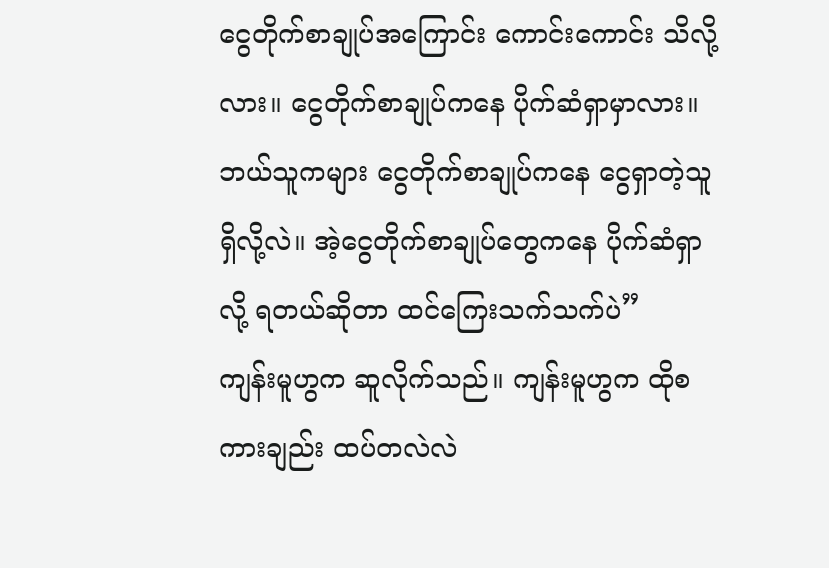ငွေတိုက်စာချုပ်အကြောင်း ကောင်းကောင်း သိလို့လား။ ငွေတိုက်စာချုပ်ကနေ ပိုက်ဆံရှာမှာလား။ ဘယ်သူကများ ငွေတိုက်စာချုပ်ကနေ ငွေရှာတဲ့သူ ရှိလို့လဲ။ အဲ့ငွေတိုက်စာချုပ်တွေကနေ ပိုက်ဆံရှာလို့ ရတယ်ဆိုတာ ထင်ကြေးသက်သက်ပဲ”
ကျန်းမူဟွက ဆူလိုက်သည်။ ကျန်းမူဟွက ထိုစကားချည်း ထပ်တလဲလဲ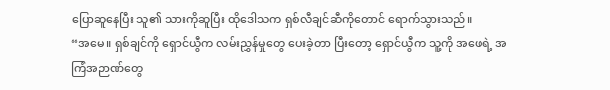ပြောဆူနေပြီး သူ၏ သားကိုဆူပြီး ထိုဒေါသက ရှစ်လီချင်ဆီကိုတောင် ရောက်သွားသည်။
“အမေ။ ရှစ်ချင်ကို ရှောင်ယွီက လမ်းညွှန်မှုတွေ ပေးခဲ့တာ ပြီးတော့ ရှောင်ယွီက သူ့ကို အဖေရဲ့ အကြံအဉာဏ်တွေ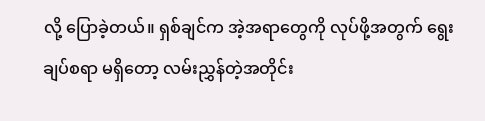လို့ ပြောခဲ့တယ်။ ရှစ်ချင်က အဲ့အရာတွေကို လုပ်ဖို့အတွက် ရွေးချပ်စရာ မရှိတော့ လမ်းညွှန်တဲ့အတိုင်း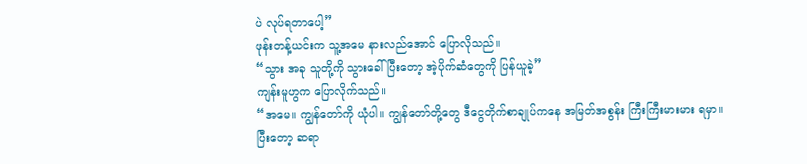ပဲ လုပ်ရတာပေါ့”
ဖုန်းတန့်ယင်းက သူ့အမေ နားလည်အောင် ပြောလိုသည်။
“သွား အခု သူတို့ကို သွားခေါ် ပြီးတော့ အဲ့ပိုက်ဆံတွေကို ပြန်ယူခဲ့”
ကျန်းမူဟွက ပြောလိုက်သည်။
“အမေ။ ကျွန်တော်ကို ယုံပါ။ ကျွန်တော်တို့တွေ ဒီငွေတိုက်စာချုပ်ကနေ အမြတ်အစွန်း ကြီးကြီးမားမား ရမှာ။ ပြီးတော့ ဆရာ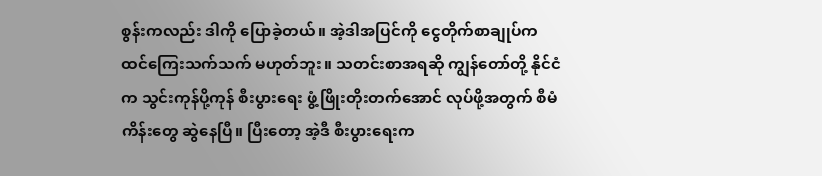စွန်းကလည်း ဒါကို ပြောခဲ့တယ်။ အဲ့ဒါအပြင်ကို ငွေတိုက်စာချုပ်က ထင်ကြေးသက်သက် မဟုတ်ဘူး။ သတင်းစာအရဆို ကျွန်တော်တို့ နိုင်ငံက သွင်းကုန်ပို့ကုန် စီးပွားရေး ဖွံ့ဖြိုးတိုးတက်အောင် လုပ်ဖို့အတွက် စီမံကိန်းတွေ ဆွဲနေပြီ။ ပြီးတော့ အဲ့ဒီ စီးပွားရေးက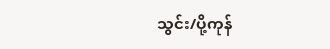သွင်း/ပို့ကုန်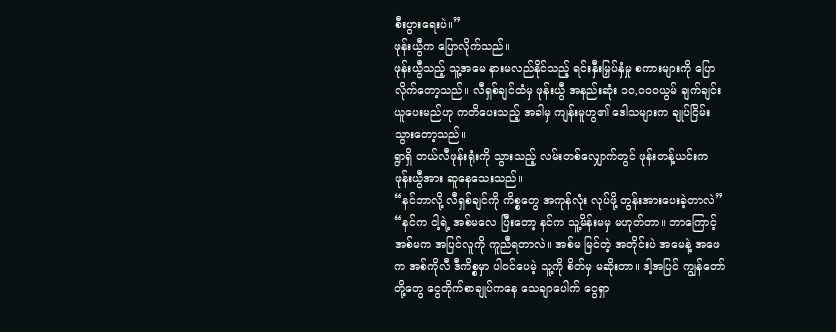စီးပွားရေးပဲ။”
ဖုန်းယွီက ပြောလိုက်သည်။
ဖုန်းယွီသည့် သူ့အမေ နားမလည်နိုင်သည့် ရင်းနှီးမြှပ်နှံမှု စကားများကို ပြောလိုက်တော့သည်။ လီရှစ်ချင်ထံမှ ဖုန်းယွီ အနည်းဆုံး ၁၀,၀၀၀ယွမ် ချက်ချင်းယူပေးမည်ဟု ကတိပေးသည့် အခါမှ ကျန်းမူဟွ၏ ဒေါသများက ချုပ်ငြိမ်းသွားတော့သည်။
ရွာရှိ တယ်လီဖုန်းရုံးကို သွားသည့် လမ်းတစ်လျှောက်တွင် ဖုန်းတန့်ယင်းက ဖုန်းယွီအား ဆူနေသေးသည်။
“နင်ဘာလို့ လီရှစ်ချင်ကို ကိစ္စတွေ အကုန်လုံး လုပ်ဖို့ တွန်းအားပေးခဲ့တာလဲ”
“နင်က ငါ့ရဲ့ အစ်မလေ ပြီးတော့ နင်က သူ့မိန်းမမှ မဟုတ်တာ။ ဘာကြောင့် အစ်မက အပြင်လူကို ကူညီရတာလဲ။ အစ်မ မြင်တဲ့ အတိုင်းပဲ အမေနဲ့ အဖေက အစ်ကိုလီ ဒီကိစ္စမှာ ပါဝင်ပေမဲ့ သူ့ကို စိတ်မှ မဆိုးတာ။ ဒါ့အပြင် ကျွန်တော်တို့တွေ ငွေတိုက်စာချုပ်ကနေ သေချာပေါက် ငွေရှာ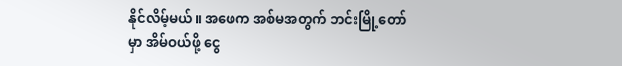နိုင်လိမ့်မယ်။ အဖေက အစ်မအတွက် ဘင်းမြို့တော်မှာ အိမ်ဝယ်ဖို့ ငွေ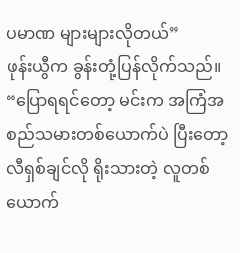ပမာဏ များများလိုတယ်”
ဖုန်းယွီက ခွန်းတုံ့ပြန်လိုက်သည်။
“ပြောရရင်တော့ မင်းက အကြံအစည်သမားတစ်ယောက်ပဲ ပြီးတော့ လီရှစ်ချင်လို ရိုးသားတဲ့ လူတစ်ယောက်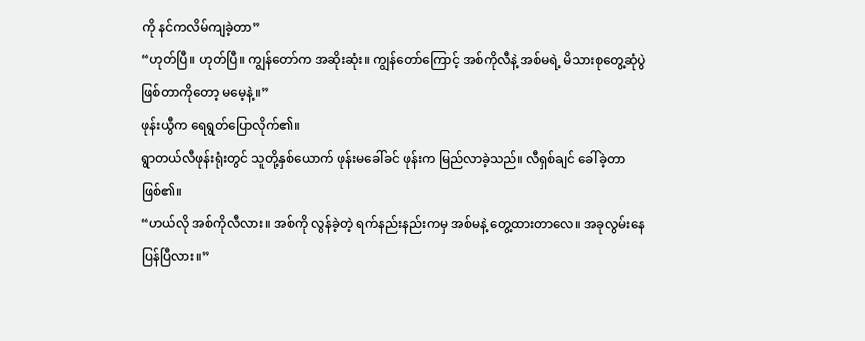ကို နင်ကလိမ်ကျခဲ့တာ”
“ဟုတ်ပြီ။ ဟုတ်ပြီ။ ကျွန်တော်က အဆိုးဆုံး။ ကျွန်တော်ကြောင့် အစ်ကိုလီနဲ့ အစ်မရဲ့ မိသားစုတွေ့ဆုံပွဲ ဖြစ်တာကိုတော့ မမေ့နဲ့။”
ဖုန်းယွီက ရေရွတ်ပြောလိုက်၏။
ရွာတယ်လီဖုန်းရုံးတွင် သူတို့နှစ်ယောက် ဖုန်းမခေါ်ခင် ဖုန်းက မြည်လာခဲ့သည်။ လီရှစ်ချင် ခေါ်ခဲ့တာ ဖြစ်၏။
“ဟယ်လို အစ်ကိုလီလား။ အစ်ကို လွန်ခဲ့တဲ့ ရက်နည်းနည်းကမှ အစ်မနဲ့ တွေ့ထားတာလေ။ အခုလွမ်းနေပြန်ပြီလား။”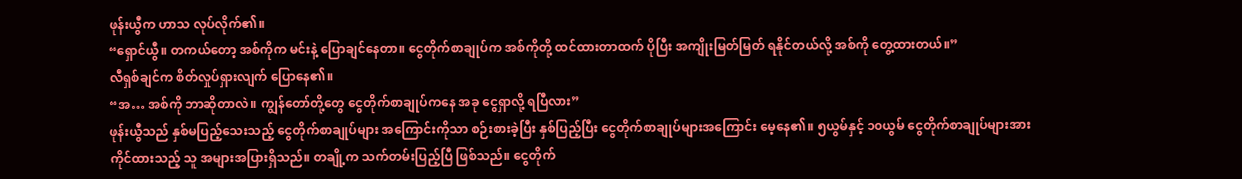ဖုန်းယွီက ဟာသ လုပ်လိုက်၏။
“ရှောင်ယွီ။ တကယ်တော့ အစ်ကိုက မင်းနဲ့ ပြောချင်နေတာ။ ငွေတိုက်စာချုပ်က အစ်ကိုတို့ ထင်ထားတာထက် ပိုပြီး အကျိုးမြတ်မြတ် ရနိုင်တယ်လို့ အစ်ကို တွေ့ထားတယ်။”
လီရှစ်ချင်က စိတ်လှုပ်ရှားလျက် ပြောနေ၏။
“အ… အစ်ကို ဘာဆိုတာလဲ။ ကျွန်တော်တို့တွေ ငွေတိုက်စာချုပ်ကနေ အခု ငွေရှာလို့ ရပြီလား”
ဖုန်းယွီသည် နှစ်မပြည့်သေးသည့် ငွေတိုက်စာချုပ်များ အကြောင်းကိုသာ စဉ်းစားခဲ့ပြီး နှစ်ပြည့်ပြီး ငွေတိုက်စာချုပ်များအကြောင်း မေ့နေ၏။ ၅ယွမ်နှင့် ၁၀ယွမ် ငွေတိုက်စာချုပ်များအား ကိုင်ထားသည့် သူ အများအပြားရှိသည်။ တချို့က သက်တမ်းပြည့်ပြီ ဖြစ်သည်။ ငွေတိုက်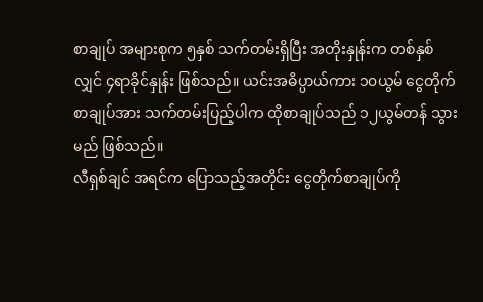စာချုပ် အများစုက ၅နှစ် သက်တမ်းရှိပြီး အတိုးနှုန်းက တစ်နှစ်လျှင် ၄ရာခိုင်နှုန်း ဖြစ်သည်။ ယင်းအဓိပ္ပာယ်ကား ၁၀ယွမ် ငွေတိုက်စာချုပ်အား သက်တမ်းပြည့်ပါက ထိုစာချုပ်သည် ၁၂ယွမ်တန် သွားမည် ဖြစ်သည်။
လီရှစ်ချင် အရင်က ပြောသည့်အတိုင်း ငွေတိုက်စာချုပ်ကို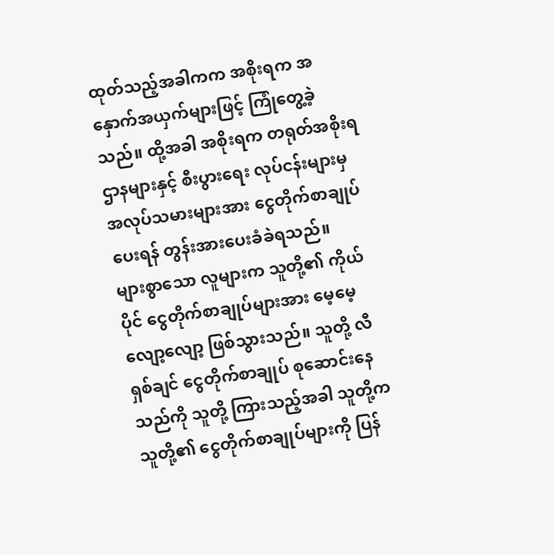ထုတ်သည့်အခါကက အစိုးရက အနှောက်အယှက်များဖြင့် ကြုံတွေ့ခဲ့သည်။ ထို့အခါ အစိုးရက တရုတ်အစိုးရဌာနများနှင့် စီးပွားရေး လုပ်ငန်းများမှ အလုပ်သမားများအား ငွေတိုက်စာချုပ်ပေးရန် တွန်းအားပေးခံခဲရသည်။
များစွာသော လူများက သူတို့၏ ကိုယ်ပိုင် ငွေတိုက်စာချုပ်များအား မေ့မေ့လျော့လျော့ ဖြစ်သွားသည်။ သူတို့ လီရှစ်ချင် ငွေတိုက်စာချုပ် စုဆောင်းနေသည်ကို သူတို့ ကြားသည့်အခါ သူတို့က သူတို့၏ ငွေတိုက်စာချုပ်များကို ပြန်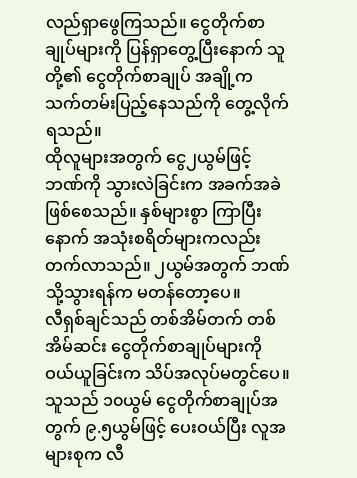လည်ရှာဖွေကြသည်။ ငွေတိုက်စာချုပ်များကို ပြန်ရှာတွေ့ပြီးနောက် သူတို့၏ ငွေတိုက်စာချုပ် အချို့က သက်တမ်းပြည့်နေသည်ကို တွေ့လိုက်ရသည်။
ထိုလူများအတွက် ငွေ၂ယွမ်ဖြင့် ဘဏ်ကို သွားလဲခြင်းက အခက်အခဲ ဖြစ်စေသည်။ နှစ်များစွာ ကြာပြီးနောက် အသုံးစရိတ်များကလည်း တက်လာသည်။ ၂ယွမ်အတွက် ဘဏ်သို့သွားရန်က မတန်တော့ပေ။
လီရှစ်ချင်သည် တစ်အိမ်တက် တစ်အိမ်ဆင်း ငွေတိုက်စာချုပ်များကို ဝယ်ယူခြင်းက သိပ်အလုပ်မတွင်ပေ။ သူသည် ၁၀ယွမ် ငွေတိုက်စာချုပ်အတွက် ၉.၅ယွမ်ဖြင့် ပေးဝယ်ပြီး လူအများစုက လီ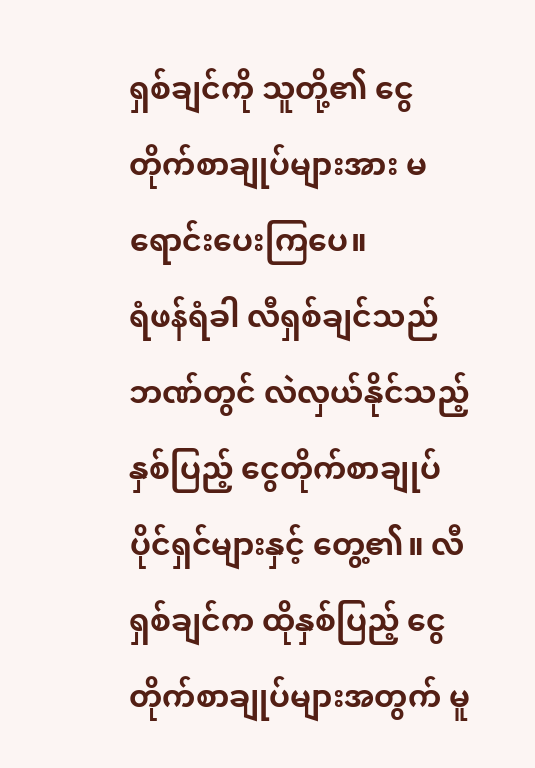ရှစ်ချင်ကို သူတို့၏ ငွေတိုက်စာချုပ်များအား မရောင်းပေးကြပေ။
ရံဖန်ရံခါ လီရှစ်ချင်သည် ဘဏ်တွင် လဲလှယ်နိုင်သည့် နှစ်ပြည့် ငွေတိုက်စာချုပ် ပိုင်ရှင်များနှင့် တွေ့၏။ လီရှစ်ချင်က ထိုနှစ်ပြည့် ငွေတိုက်စာချုပ်များအတွက် မူ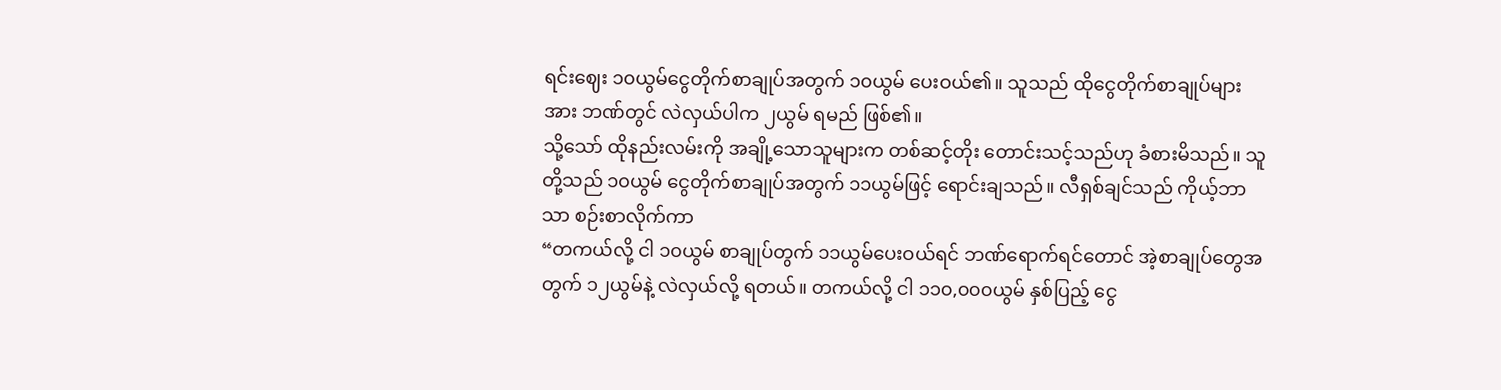ရင်းဈေး ၁၀ယွမ်ငွေတိုက်စာချုပ်အတွက် ၁၀ယွမ် ပေးဝယ်၏။ သူသည် ထိုငွေတိုက်စာချုပ်များအား ဘဏ်တွင် လဲလှယ်ပါက ၂ယွမ် ရမည် ဖြစ်၏။
သို့သော် ထိုနည်းလမ်းကို အချို့သောသူများက တစ်ဆင့်တိုး တောင်းသင့်သည်ဟု ခံစားမိသည်။ သူတို့သည် ၁၀ယွမ် ငွေတိုက်စာချုပ်အတွက် ၁၁ယွမ်ဖြင့် ရောင်းချသည်။ လီရှစ်ချင်သည် ကိုယ့်ဘာသာ စဉ်းစာလိုက်ကာ
“တကယ်လို့ ငါ ၁၀ယွမ် စာချုပ်တွက် ၁၁ယွမ်ပေးဝယ်ရင် ဘဏ်ရောက်ရင်တောင် အဲ့စာချုပ်တွေအတွက် ၁၂ယွမ်နဲ့ လဲလှယ်လို့ ရတယ်။ တကယ်လို့ ငါ ၁၁၀,၀၀၀ယွမ် နှစ်ပြည့် ငွေ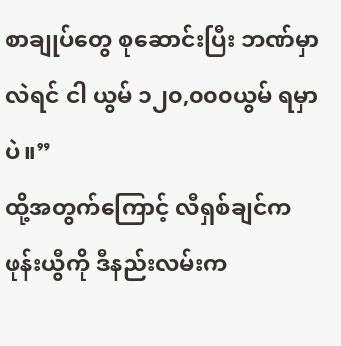စာချုပ်တွေ စုဆောင်းပြီး ဘဏ်မှာ လဲရင် ငါ ယွမ် ၁၂၀,၀၀၀ယွမ် ရမှာပဲ။”
ထို့အတွက်ကြောင့် လီရှစ်ချင်က ဖုန်းယွီကို ဒီနည်းလမ်းက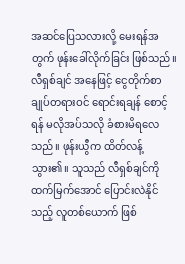အဆင်ပြေသလားလို့ မေးရန်အတွက် ဖုန်းခေါ်လိုက်ခြင်း ဖြစ်သည်။ လီရှစ်ချင် အနေဖြင့် ငွေတိုက်စာချုပ်တရားဝင် ရောင်းရချန် စောင့်ရန် မလိုအပ်သလို ခံစားမိရလေသည်။ ဖုန်းယွီက ထိတ်လန့်သွား၏။ သူသည် လီရှစ်ချင်ကို ထက်မြက်အောင် ပြောင်းလဲနိုင်သည့် လူတစ်ယောက် ဖြစ်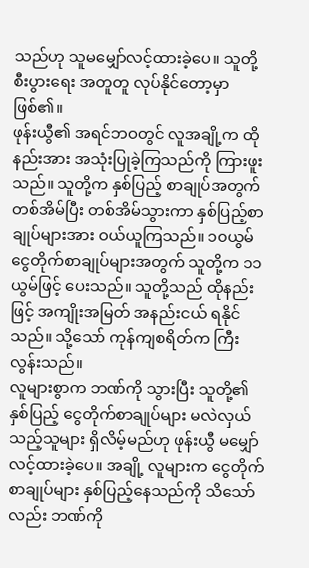သည်ဟု သူမမျှော်လင့်ထားခဲ့ပေ။ သူတို့ စီးပွားရေး အတူတူ လုပ်နိုင်တော့မှာ ဖြစ်၏။
ဖုန်းယွီ၏ အရင်ဘဝတွင် လူအချို့က ထိုနည်းအား အသုံးပြုခဲ့ကြသည်ကို ကြားဖူးသည်။ သူတို့က နှစ်ပြည့် စာချုပ်အတွက် တစ်အိမ်ပြီး တစ်အိမ်သွားကာ နှစ်ပြည့်စာချုပ်များအား ဝယ်ယူကြသည်။ ၁၀ယွမ် ငွေတိုက်စာချုပ်များအတွက် သူတို့က ၁၁ယွမ်ဖြင့် ပေးသည်။ သူတို့သည် ထိုနည်းဖြင့် အကျိုးအမြတ် အနည်းငယ် ရနိုင်သည်။ သို့သော် ကုန်ကျစရိတ်က ကြီးလွန်းသည်။
လူများစွာက ဘဏ်ကို သွားပြီး သူတို့၏ နှစ်ပြည့် ငွေတိုက်စာချုပ်များ မလဲလှယ်သည့်သူများ ရှိလိမ့်မည်ဟု ဖုန်းယွီ မမျှော်လင့်ထားခဲ့ပေ။ အချို့ လူများက ငွေတိုက်စာချုပ်များ နှစ်ပြည့်နေသည်ကို သိသော်လည်း ဘဏ်ကို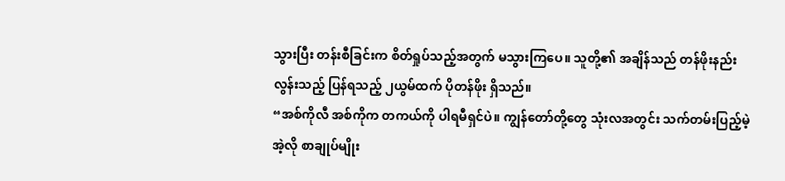သွားပြီး တန်းစီခြင်းက စိတ်ရှုပ်သည့်အတွက် မသွားကြပေ။ သူတို့၏ အချိန်သည် တန်ဖိုးနည်းလွန်းသည့် ပြန်ရသည့် ၂ယွမ်ထက် ပိုတန်ဖိုး ရှိသည်။
“အစ်ကိုလီ အစ်ကိုက တကယ်ကို ပါရမီရှင်ပဲ။ ကျွန်တော်တို့တွေ သုံးလအတွင်း သက်တမ်းပြည့်မဲ့ အဲ့လို စာချုပ်မျိုး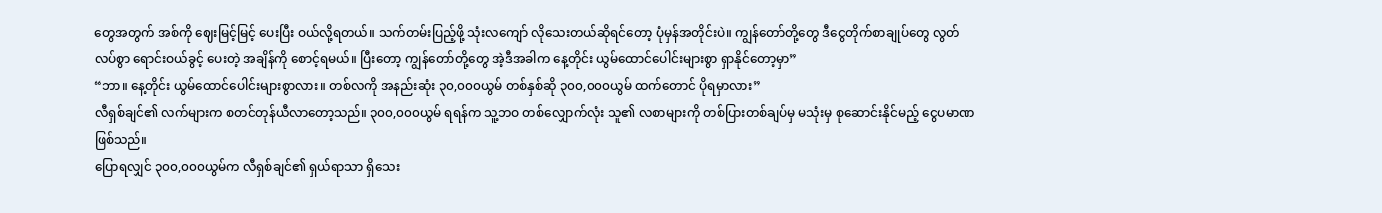တွေအတွက် အစ်ကို ဈေးမြင့်မြင့် ပေးပြီး ဝယ်လို့ရတယ်။ သက်တမ်းပြည့်ဖို့ သုံးလကျော် လိုသေးတယ်ဆိုရင်တော့ ပုံမှန်အတိုင်းပဲ။ ကျွန်တော်တို့တွေ ဒီငွေတိုက်စာချုပ်တွေ လွတ်လပ်စွာ ရောင်းဝယ်ခွင့် ပေးတဲ့ အချိန်ကို စောင့်ရမယ်။ ပြီးတော့ ကျွန်တော်တို့တွေ အဲ့ဒီအခါက နေ့တိုင်း ယွမ်ထောင်ပေါင်းများစွာ ရှာနိုင်တော့မှာ”
“ဘာ။ နေ့တိုင်း ယွမ်ထောင်ပေါင်းများစွာလား။ တစ်လကို အနည်းဆုံး ၃၀,၀၀၀ယွမ် တစ်နှစ်ဆို ၃၀၀,၀၀၀ယွမ် ထက်တောင် ပိုရမှာလား”
လီရှစ်ချင်၏ လက်များက စတင်တုန်ယီလာတော့သည်။ ၃၀၀,၀၀၀ယွမ် ရရန်က သူ့ဘဝ တစ်လျှောက်လုံး သူ၏ လစာများကို တစ်ပြားတစ်ချပ်မှ မသုံးမှ စုဆောင်းနိုင်မည့် ငွေပမာဏ ဖြစ်သည်။
ပြောရလျှင် ၃၀၀,၀၀၀ယွမ်က လီရှစ်ချင်၏ ရှယ်ရာသာ ရှိသေး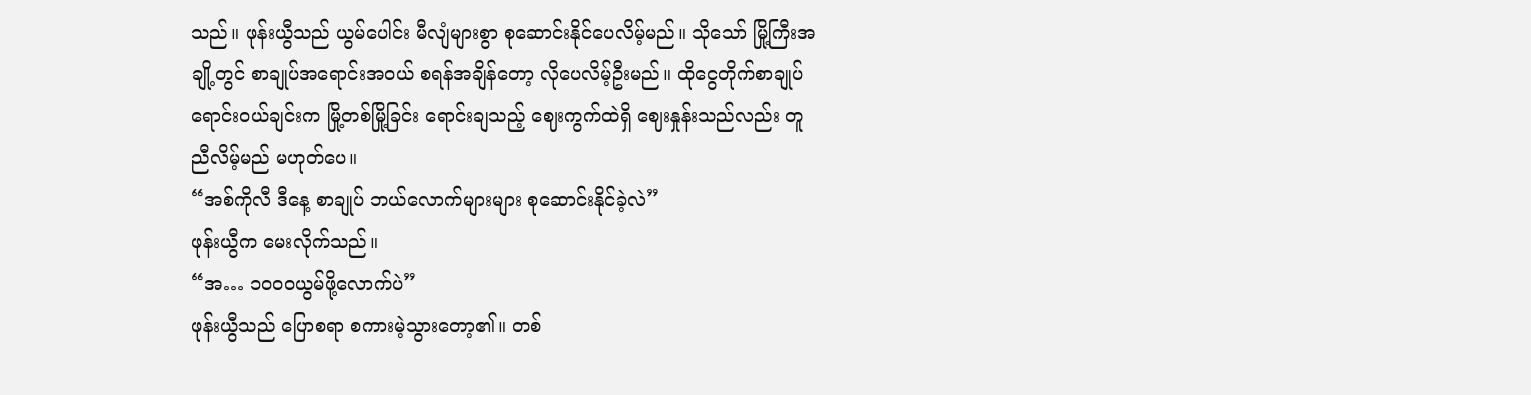သည်။ ဖုန်းယွီသည် ယွမ်ပေါင်း မီလျံများစွာ စုဆောင်းနိုင်ပေလိမ့်မည်။ သိုသော် မြို့ကြီးအချို့တွင် စာချုပ်အရောင်းအဝယ် စရန်အချိန်တော့ လိုပေလိမ့်ဦးမည်။ ထိုငွေတိုက်စာချုပ် ရောင်းဝယ်ချင်းက မြို့တစ်မြို့ခြင်း ရောင်းချသည့် ဈေးကွက်ထဲရှိ ဈေးနှုန်းသည်လည်း တူညီလိမ့်မည် မဟုတ်ပေ။
“အစ်ကိုလီ ဒီနေ့ စာချုပ် ဘယ်လောက်များများ စုဆောင်းနိုင်ခဲ့လဲ”
ဖုန်းယွီက မေးလိုက်သည်။
“အ… ၁၀၀၀ယွမ်ဖို့လောက်ပဲ”
ဖုန်းယွီသည် ပြောစရာ စကားမဲ့သွားတော့၏။ တစ်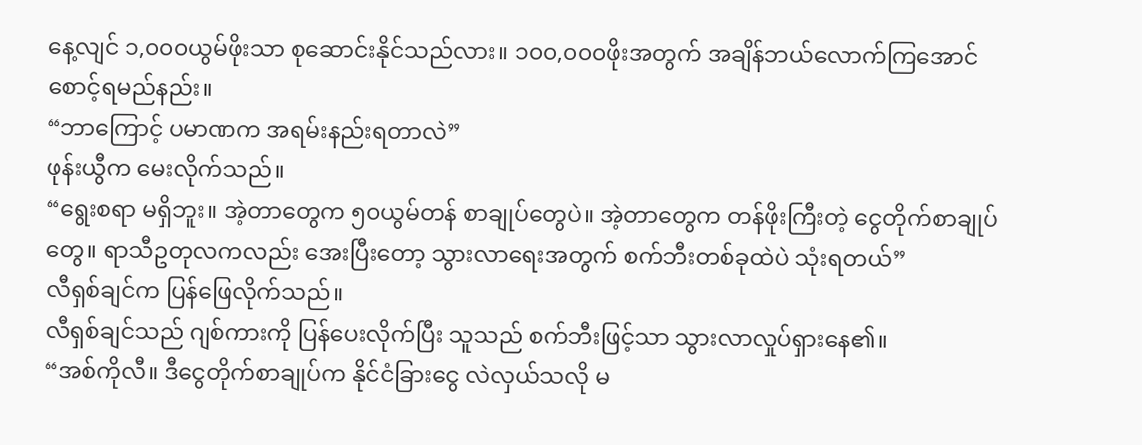နေ့လျင် ၁,၀၀၀ယွမ်ဖိုးသာ စုဆောင်းနိုင်သည်လား။ ၁၀၀,၀၀၀ဖိုးအတွက် အချိန်ဘယ်လောက်ကြအောင် စောင့်ရမည်နည်း။
“ဘာကြောင့် ပမာဏက အရမ်းနည်းရတာလဲ”
ဖုန်းယွီက မေးလိုက်သည်။
“ရွေးစရာ မရှိဘူး။ အဲ့တာတွေက ၅၀ယွမ်တန် စာချုပ်တွေပဲ။ အဲ့တာတွေက တန်ဖိုးကြီးတဲ့ ငွေတိုက်စာချုပ်တွေ။ ရာသီဥတုလကလည်း အေးပြီးတော့ သွားလာရေးအတွက် စက်ဘီးတစ်ခုထဲပဲ သုံးရတယ်”
လီရှစ်ချင်က ပြန်ဖြေလိုက်သည်။
လီရှစ်ချင်သည် ဂျစ်ကားကို ပြန်ပေးလိုက်ပြီး သူသည် စက်ဘီးဖြင့်သာ သွားလာလှုပ်ရှားနေ၏။
“အစ်ကိုလီ။ ဒီငွေတိုက်စာချုပ်က နိုင်ငံခြားငွေ လဲလှယ်သလို မ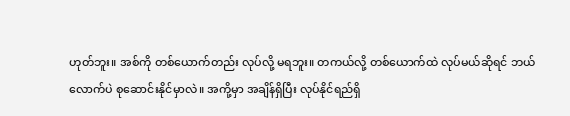ဟုတ်ဘူး။ အစ်ကို တစ်ယောက်တည်း လုပ်လို့ မရဘူး။ တကယ်လို့ တစ်ယောက်ထဲ လုပ်မယ်ဆိုရင် ဘယ်လောက်ပဲ စုဆောင်းနိုင်မှာလဲ။ အကို့မှာ အချိန်ရှိပြီး လုပ်နိုင်ရည်ရှိ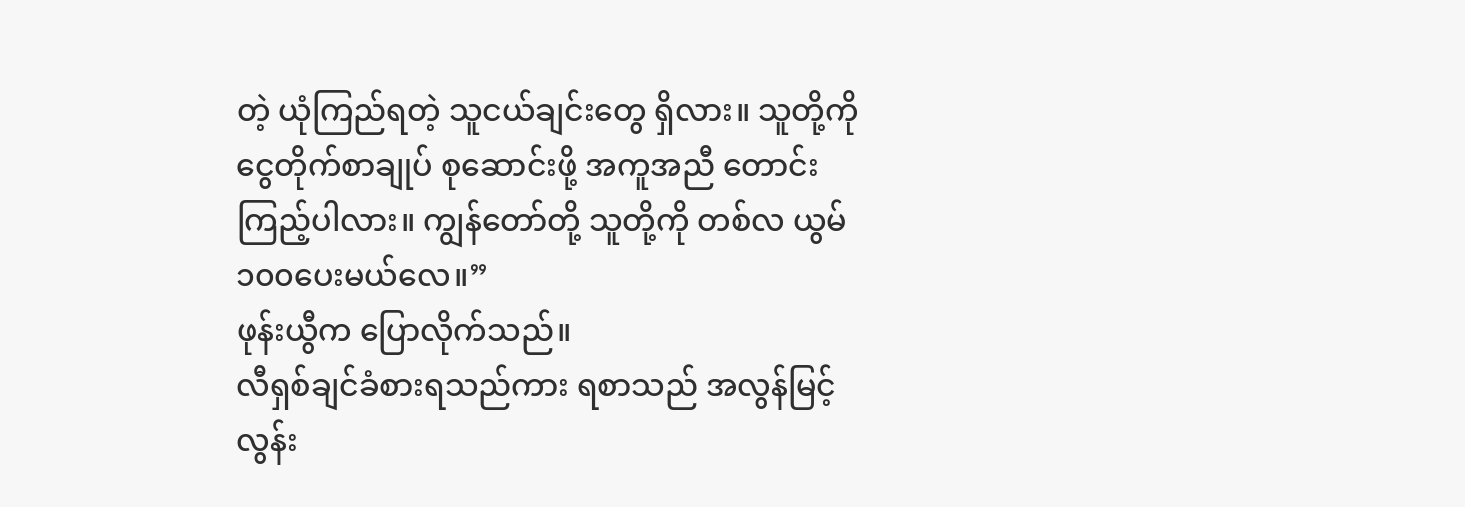တဲ့ ယုံကြည်ရတဲ့ သူငယ်ချင်းတွေ ရှိလား။ သူတို့ကို ငွေတိုက်စာချုပ် စုဆောင်းဖို့ အကူအညီ တောင်းကြည့်ပါလား။ ကျွန်တော်တို့ သူတို့ကို တစ်လ ယွမ်၁၀၀ပေးမယ်လေ။”
ဖုန်းယွီက ပြောလိုက်သည်။
လီရှစ်ချင်ခံစားရသည်ကား ရစာသည် အလွန်မြင့်လွန်း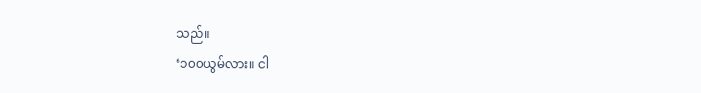သည်။
‘၁၀၀ယွမ်လား။ ငါ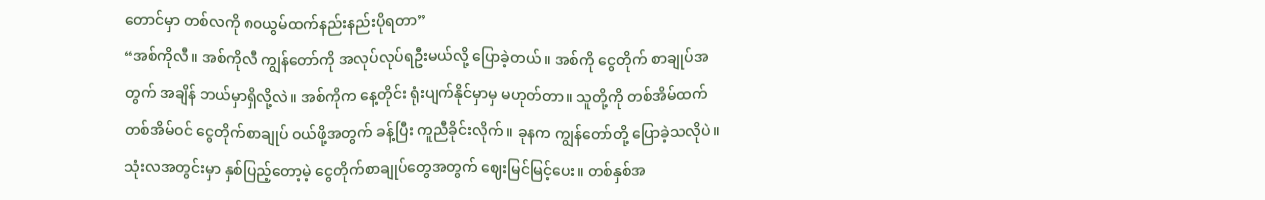တောင်မှာ တစ်လကို ၈၀ယွမ်ထက်နည်းနည်းပိုရတာ”
“အစ်ကိုလီ။ အစ်ကိုလီ ကျွန်တော်ကို အလုပ်လုပ်ရဦးမယ်လို့ ပြောခဲ့တယ်။ အစ်ကို ငွေတိုက် စာချုပ်အတွက် အချိန် ဘယ်မှာရှိလို့လဲ။ အစ်ကိုက နေ့တိုင်း ရုံးပျက်နိုင်မှာမှ မဟုတ်တာ။ သူတို့ကို တစ်အိမ်ထက် တစ်အိမ်ဝင် ငွေတိုက်စာချုပ် ဝယ်ဖို့အတွက် ခန့်ပြီး ကူညီခိုင်းလိုက်။ ခုနက ကျွန်တော်တို့ ပြောခဲ့သလိုပဲ။ သုံးလအတွင်းမှာ နှစ်ပြည့်တော့မဲ့ ငွေတိုက်စာချုပ်တွေအတွက် ဈေးမြင်မြင့်ပေး။ တစ်နှစ်အ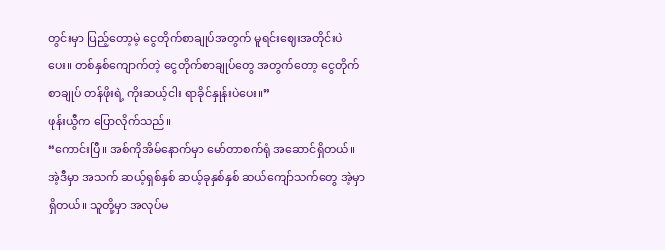တွင်းမှာ ပြည့်တော့မဲ့ ငွေတိုက်စာချုပ်အတွက် မူရင်းဈေးအတိုင်းပဲပေး။ တစ်နှစ်ကျောက်တဲ့ ငွေတိုက်စာချုပ်တွေ အတွက်တော့ ငွေတိုက်စာချုပ် တန်ဖိုးရဲ့ ကိုးဆယ့်ငါး ရာခိုင်နှုန်းပဲပေး။”
ဖုန်းယွီက ပြောလိုက်သည်။
“ကောင်းပြီ။ အစ်ကိုအိမ်နောက်မှာ မော်တာစက်ရုံ အဆောင်ရှိတယ်။ အဲ့ဒီမှာ အသက် ဆယ့်ရှစ်နှစ် ဆယ့်ခုနှစ်နှစ် ဆယ်ကျော်သက်တွေ အဲ့မှာ ရှိတယ်။ သူတို့မှာ အလုပ်မ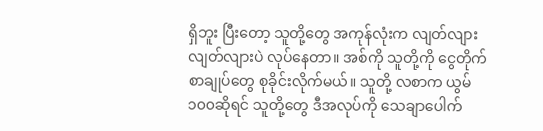ရှိဘူး ပြီးတော့ သူတို့တွေ အကုန်လုံးက လျတ်လျားလျတ်လျားပဲ လုပ်နေတာ။ အစ်ကို သူတို့ကို ငွေတိုက်စာချုပ်တွေ စုခိုင်းလိုက်မယ်။ သူတို့ လစာက ယွမ် ၁၀၀ဆိုရင် သူတို့တွေ ဒီအလုပ်ကို သေချာပေါက်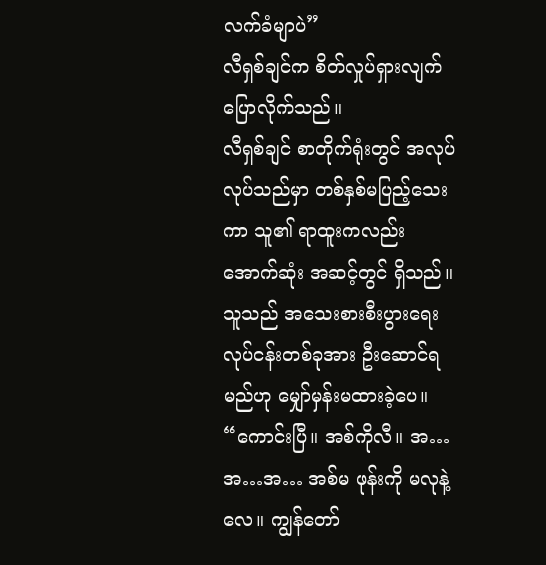လက်ခံမျာပဲ”
လီရှစ်ချင်က စိတ်လှုပ်ရှားလျက် ပြောလိုက်သည်။
လီရှစ်ချင် စာတိုက်ရုံးတွင် အလုပ်လုပ်သည်မှာ တစ်နှစ်မပြည့်သေးကာ သူ၏ ရာထူးကလည်း အောက်ဆုံး အဆင့်တွင် ရှိသည်။ သူသည် အသေးစားစီးပွားရေး လုပ်ငန်းတစ်ခုအား ဦးဆောင်ရမည်ဟု မျှော်မှန်းမထားခဲ့ပေ။
“ကောင်းပြီ။ အစ်ကိုလီ။ အ…အ…အ… အစ်မ ဖုန်းကို မလုနဲ့လေ။ ကျွန်တော်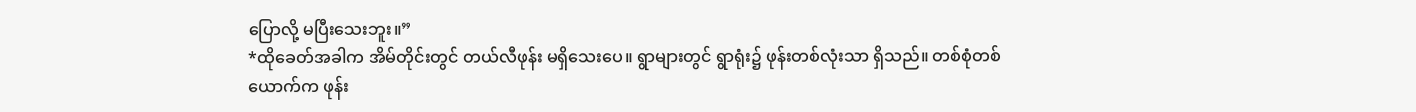ပြောလို့ မပြီးသေးဘူး။”
*ထိုခေတ်အခါက အိမ်တိုင်းတွင် တယ်လီဖုန်း မရှိသေးပေ။ ရွာများတွင် ရွာရုံး၌ ဖုန်းတစ်လုံးသာ ရှိသည်။ တစ်စုံတစ်ယောက်က ဖုန်း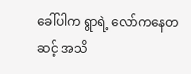ခေါ်ပါက ရွာရဲ့ လော်ကနေတဆင့် အသိ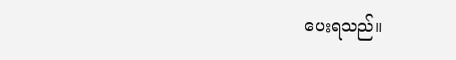ပေးရသည်။